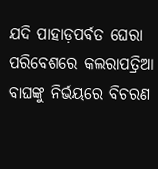ଯଦି ପାହାଡ଼ପର୍ବତ ଘେରା ପରିବେଶରେ କଲରାପତ୍ରିଆ ବାଘଙ୍କୁ ନିର୍ଭୟରେ ବିଚରଣ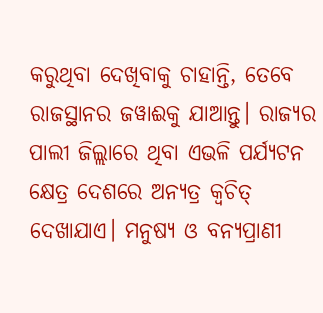କରୁଥିବା ଦେଖିବାକୁ ଚାହାନ୍ତି, ତେବେ ରାଜସ୍ଥାନର ଜୱାଈକୁ ଯାଆନ୍ତୁ। ରାଜ୍ୟର ପାଲୀ ଜିଲ୍ଲାରେ ଥିବା ଏଭଳି ପର୍ଯ୍ୟଟନ କ୍ଷେତ୍ର ଦେଶରେ ଅନ୍ୟତ୍ର କ୍ବଚିତ୍ ଦେଖାଯାଏ। ମନୁଷ୍ୟ ଓ ବନ୍ୟପ୍ରାଣୀ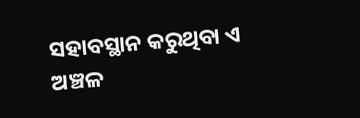ସହାବସ୍ଥାନ କରୁଥିବା ଏ ଅଞ୍ଚଳ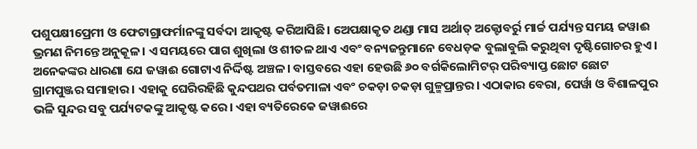ପଶୁପକ୍ଷୀପ୍ରେମୀ ଓ ଫେଟାଗ୍ରାଫର୍ମାନଙ୍କୁ ସର୍ବଦା ଆକୃଷ୍ଟ କରିଆସିଛି। ଅେପକ୍ଷାକୃତ ଥଣ୍ଡା ମାସ ଅର୍ଥାତ୍ ଅକ୍ଟୋବର୍ରୁ ମାର୍ଚ୍ଚ ପର୍ଯ୍ୟନ୍ତ ସମୟ ଜୱାଈ ଭ୍ରମଣ ନିମନ୍ତେ ଅନୁକୂଳ। ଏ ସମୟରେ ପାଗ ଶୁଖିଲା ଓ ଶୀତଳ ଥାଏ ଏବଂ ବନ୍ୟଜନ୍ତୁମାନେ ବେଧଡ଼କ ବୁଲାବୁଲି କରୁଥିବା ଦୃଷ୍ଟିଗୋଚର ହୁଏ। ଅନେକଙ୍କର ଧାରଣା ଯେ ଜୱାଈ ଗୋଟାଏ ନିର୍ଦ୍ଦିଷ୍ଟ ଅଞ୍ଚଳ। ବାସ୍ତବରେ ଏହା ହେଉଛି ୬୦ ବର୍ଗକିଲୋମିଟର୍ ପରିବ୍ୟାପ୍ତ ଛୋଟ ଛୋଟ ଗ୍ରାମପୁଞ୍ଜର ସମାହାର। ଏହାକୁ ଘେରିରହିଛି କୁନ୍ଦପଥର ପର୍ବତମାଳା ଏବଂ ଚକଡ଼ା ଚକଡ଼ା ଗୁଳ୍ମପ୍ରାନ୍ତର। ଏଠାକାର ବେରା, ପେର୍ୱା ଓ ବିଶାଳପୁର ଭଳି ସୁନ୍ଦର ସବୁ ପର୍ଯ୍ୟଟକଙ୍କୁ ଆକୃଷ୍ଟ କରେ। ଏହା ବ୍ୟତିରେକେ ଜୱାଈରେ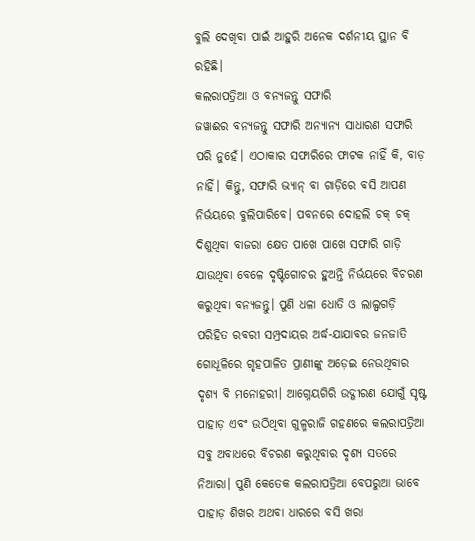ବୁଲି ଦେଖିବା ପାଇଁ ଆହୁରି ଅନେକ ଦର୍ଶନୀୟ ସ୍ଥାନ ବି ରହିଛି।
କଲରାପତ୍ରିଆ ଓ ବନ୍ୟଜନ୍ତୁ ସଫାରି
ଜୱାଈର ବନ୍ୟଜନ୍ତୁ ସଫାରି ଅନ୍ୟାନ୍ୟ ସାଧାରଣ ସଫାରି ପରି ନୁହେଁ। ଏଠାକାର ସଫାରିରେ ଫାଟକ ନାହିଁ କି, ବାଡ଼ ନାହିଁ। କିନ୍ତୁ, ସଫାରି ଭ୍ୟାନ୍ ବା ଗାଡ଼ିରେ ବସି ଆପଣ ନିର୍ଭୟରେ ବୁଲିପାରିବେ। ପବନରେ ଦୋହଲି ଚକ୍ ଚକ୍ ଦିଶୁଥିବା ବାଜରା କ୍ଷେତ ପାଖେ ପାଖେ ସଫାରି ଗାଡ଼ି ଯାଉଥିବା ବେଳେ ଦୃଷ୍ଟିଗୋଚର ହୁଅନ୍ତି ନିର୍ଭୟରେ ବିଚରଣ କରୁଥିବା ବନ୍ୟଜନ୍ତୁ। ପୁଣି ଧଳା ଧୋତି ଓ ଲାଲ୍ପଗଡ଼ି ପରିହିତ ରବରୀ ସମ୍ପ୍ରଦାୟର ଅର୍ଦ୍ଧ-ଯାଯାବର ଜନଜାତି ଗୋଧୂଳିରେ ଗୃହପାଳିତ ପ୍ରାଣୀଙ୍କୁ ଅଡ଼େଇ ନେଉଥିବାର ଦୃଶ୍ୟ ବି ମନୋହରୀ। ଆଗ୍ନେୟଗିରି ଉଦ୍ଗୀରଣ ଯୋଗୁଁ ସୃଷ୍ଟ ପାହାଡ଼ ଏବଂ ଉଠିଥିବା ଗୁଳ୍ମରାଜି ଗହଣରେ କଲରାପତ୍ରିଆ ସବୁ ଅବାଧରେ ବିଚରଣ କରୁଥିବାର ଦୃଶ୍ୟ ସତରେ ନିଆରା। ପୁଣି କେତେକ କଲରାପତ୍ରିଆ ବେପରୁଆ ଭାବେ ପାହାଡ଼ ଶିଖର ଅଥବା ଧାରରେ ବସି ଖରା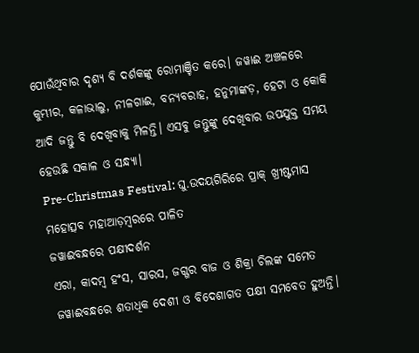ପୋଉଁଥିବାର ଦୃଶ୍ୟ ବି ଦର୍ଶକଙ୍କୁ ରୋମାଞ୍ଚିତ କରେ। ଜୱାଈ ଅଞ୍ଚଳରେ କୁମ୍ଭୀର, କଳାଭାଲୁ, ନୀଳଗାଈ, ବନ୍ୟବରାହ, ହନୁମାଙ୍କଡ଼, ହେଟା ଓ କୋକି ଆଦି ଜନ୍ତୁ ବି ଦେଖିବାକୁ ମିଳନ୍ତି। ଏସବୁ ଜନ୍ତୁଙ୍କୁ ଦେଖିବାର ଉପଯୁକ୍ତ ସମୟ ହେଉଛି ସକାଳ ଓ ସନ୍ଧ୍ୟା।
Pre-Christmas Festival: ଘୁ.ଉଦୟଗିରିରେ ପ୍ରାକ୍ ଖ୍ରୀଷ୍ଟମାସ ମହୋତ୍ସବ ମହାଆଡ଼ମ୍ବରରେ ପାଳିତ
ଜୱାଈବନ୍ଧରେ ପକ୍ଷୀଦର୍ଶନ
ଏରା, କାଦମ୍ବ ହଂସ, ସାରସ, ଜଗ୍ଗର ବାଜ ଓ ଶିକ୍ରା ଚିଲଙ୍କ ସମେତ ଜୱାଈବନ୍ଧରେ ଶତାଧିକ ଦେଶୀ ଓ ବିଦେଶାଗତ ପକ୍ଷୀ ସମବେତ ହୁଅନ୍ତି।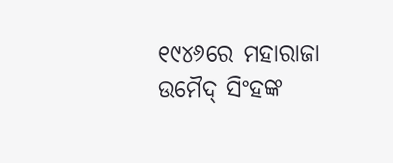୧୯୪୬ରେ ମହାରାଜା ଉମୈଦ୍ ସିଂହଙ୍କ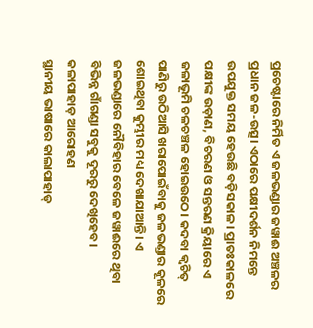ପ୍ରଚେଷ୍ଟାରେ ନିର୍ମିତ ଏ ଜଳଭଣ୍ଡାର ଜୱାଈ ଅଞ୍ଚଳର ପ୍ରଧାନ ଜଳ-ଉତ୍ସ। ଏଠାରେ ପକ୍ଷୀଦର୍ଶନ ନିମନ୍ତେ ଉପଯୁକ୍ତ ସମୟ ହେଉଛି ବଡ଼ିସକାଳ। ପ୍ରାତଃକାଳରେ ପକ୍ଷୀଙ୍କ ଉଡ଼ାଣ, ବିଚରଣ ଓ ସନ୍ତରଣ କ୍ରିୟାରେ ଏ ଜଳାଭୂମି ଚଳଚଞ୍ଚଳ ହୋଇଉଠେ। କଦବା କ୍ବଚିତ୍ ପାଣିରୁ ଉଠିଆସି ଖରାପୋଇଁବାକୁ ଜଳଭଣ୍ଡାର କୂଳରେ ଶୋଇଥିବା କୁମ୍ଭୀର ମଧ୍ୟ ଦେଖାଯାଆନ୍ତି। ଏ ଜଳଭଣ୍ଡାରେ ନୌବିହାର ବେଳେ ଜୱାଈରେ ଥିବା ବିଭିନ୍ନ ଗାଁଗଣ୍ଡା ସବୁକୁ ଦୂରରୁ ଦେଖିହେବ।
କଳାପାହାଡ଼ ଆରୋହଣ
ସ୍ଥାନୀୟ ଭାଷାରେ କାଲାପାହାଡ୍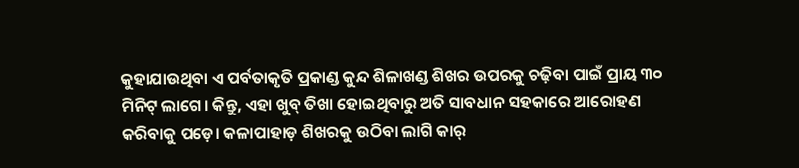କୁହାଯାଉଥିବା ଏ ପର୍ବତାକୃତି ପ୍ରକାଣ୍ଡ କୁନ୍ଦ ଶିଳାଖଣ୍ଡ ଶିଖର ଉପରକୁ ଚଢ଼ିବା ପାଇଁ ପ୍ରାୟ ୩୦ ମିନିଟ୍ ଲାଗେ। କିନ୍ତୁ, ଏହା ଖୁବ୍ ତିଖା ହୋଇଥିବାରୁ ଅତି ସାବଧାନ ସହକାରେ ଆରୋହଣ କରିବାକୁ ପଡ଼େ। କଳାପାହାଡ଼ ଶିଖରକୁ ଉଠିବା ଲାଗି କାର୍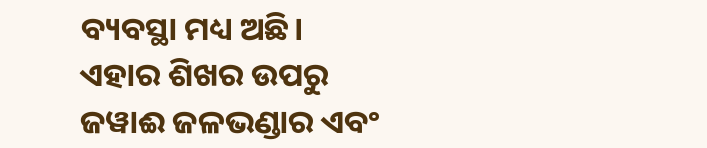ବ୍ୟବସ୍ଥା ମଧ୍ୟ ଅଛି। ଏହାର ଶିଖର ଉପରୁ ଜୱାଈ ଜଳଭଣ୍ଡାର ଏବଂ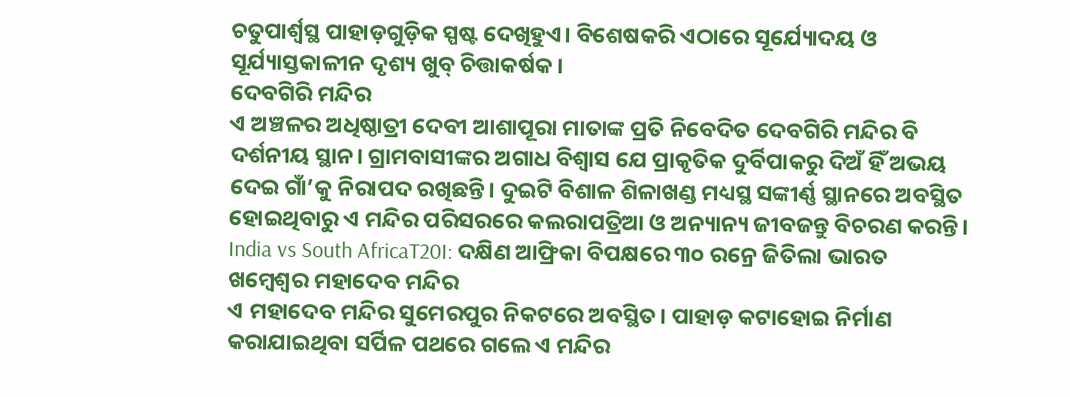ଚତୁପାର୍ଶ୍ବସ୍ଥ ପାହାଡ଼ଗୁଡ଼ିକ ସ୍ପଷ୍ଟ ଦେଖିହୁଏ। ବିଶେଷକରି ଏଠାରେ ସୂର୍ଯ୍ୟୋଦୟ ଓ ସୂର୍ଯ୍ୟାସ୍ତକାଳୀନ ଦୃଶ୍ୟ ଖୁବ୍ ଚିତ୍ତାକର୍ଷକ।
ଦେବଗିରି ମନ୍ଦିର
ଏ ଅଞ୍ଚଳର ଅଧିଷ୍ଠାତ୍ରୀ ଦେବୀ ଆଶାପୂରା ମାତାଙ୍କ ପ୍ରତି ନିବେଦିତ ଦେବଗିରି ମନ୍ଦିର ବି ଦର୍ଶନୀୟ ସ୍ଥାନ। ଗ୍ରାମବାସୀଙ୍କର ଅଗାଧ ବିଶ୍ବାସ ଯେ ପ୍ରାକୃତିକ ଦୁର୍ବିପାକରୁ ଦିଅଁ ହିଁ ଅଭୟ ଦେଇ ଗାଁ’କୁ ନିରାପଦ ରଖିଛନ୍ତି। ଦୁଇଟି ବିଶାଳ ଶିଳାଖଣ୍ଡ ମଧ୍ୟସ୍ଥ ସଙ୍କୀର୍ଣ୍ଣ ସ୍ଥାନରେ ଅବସ୍ଥିତ ହୋଇଥିବାରୁ ଏ ମନ୍ଦିର ପରିସରରେ କଲରାପତ୍ରିଆ ଓ ଅନ୍ୟାନ୍ୟ ଜୀବଜନ୍ତୁ ବିଚରଣ କରନ୍ତି।
India vs South AfricaT20I: ଦକ୍ଷିଣ ଆଫ୍ରିକା ବିପକ୍ଷରେ ୩୦ ରନ୍ରେ ଜିତିଲା ଭାରତ
ଖମ୍ବେଶ୍ବର ମହାଦେବ ମନ୍ଦିର
ଏ ମହାଦେବ ମନ୍ଦିର ସୁମେରପୁର ନିକଟରେ ଅବସ୍ଥିତ। ପାହାଡ଼ କଟାହୋଇ ନିର୍ମାଣ କରାଯାଇଥିବା ସର୍ପିଳ ପଥରେ ଗଲେ ଏ ମନ୍ଦିର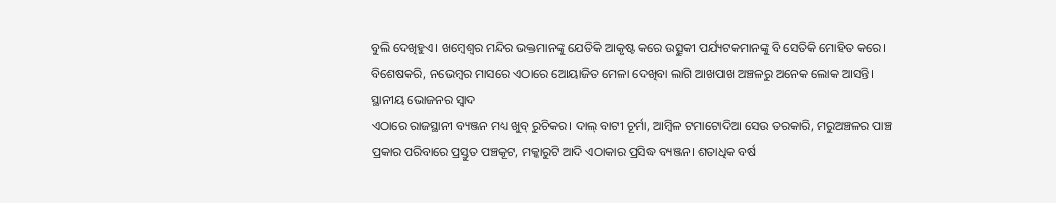ବୁଲି ଦେଖିହୁଏ। ଖମ୍ବେଶ୍ବର ମନ୍ଦିର ଭକ୍ତମାନଙ୍କୁ ଯେତିକି ଆକୃଷ୍ଟ କରେ ଉତ୍ସୁକୀ ପର୍ଯ୍ୟଟକମାନଙ୍କୁ ବି ସେତିକି ମୋହିତ କରେ। ବିଶେଷକରି, ନଭେମ୍ବର ମାସରେ ଏଠାରେ ଆେୟାଜିତ ମେଳା ଦେଖିବା ଲାଗି ଆଖପାଖ ଅଞ୍ଚଳରୁ ଅନେକ ଲୋକ ଆସନ୍ତି।
ସ୍ଥାନୀୟ ଭୋଜନର ସ୍ବାଦ
ଏଠାରେ ରାଜସ୍ଥାନୀ ବ୍ୟଞ୍ଜନ ମଧ୍ୟ ଖୁବ୍ ରୁଚିକର। ଦାଲ୍ ବାଟୀ ଚୂର୍ମା, ଆମ୍ବିଳ ଟମାଟୋଦିଆ ସେଉ ତରକାରି, ମରୁଅଞ୍ଚଳର ପାଞ୍ଚ ପ୍ରକାର ପରିବାରେ ପ୍ରସ୍ତୁତ ପଞ୍ଚକୂଟ, ମକ୍କାରୁଟି ଆଦି ଏଠାକାର ପ୍ରସିଦ୍ଧ ବ୍ୟଞ୍ଜନ। ଶତାଧିକ ବର୍ଷ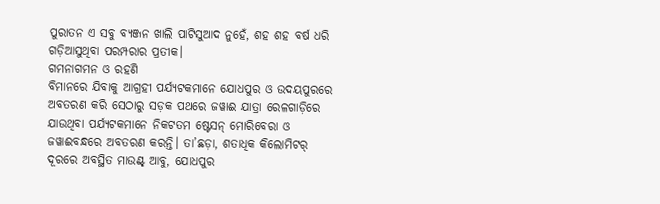ପୁରାତନ ଏ ସବୁ ବ୍ୟଞ୍ଜନ ଖାଲି ପାଟିସୁଆଦ ନୁହେଁ, ଶହ ଶହ ବର୍ଷ ଧରି ଗଡ଼ିଆସୁଥିବା ପରମ୍ପରାର ପ୍ରତୀକ।
ଗମନାଗମନ ଓ ରହଣି
ବିମାନରେ ଯିବାକୁ ଆଗ୍ରହୀ ପର୍ଯ୍ୟଟକମାନେ ଯୋଧପୁର ଓ ଉଦୟପୁରରେ ଅବତରଣ କରି ସେଠାରୁ ସଡ଼କ ପଥରେ ଜୱାଈ ଯାତ୍ରା ରେଳଗାଡ଼ିରେ ଯାଉଥିବା ପର୍ଯ୍ୟଟକମାନେ ନିକଟତମ ଷ୍ଟେସନ୍ ମୋରିବେରା ଓ ଜୱାଈବନ୍ଧରେ ଅବତରଣ କରନ୍ତି। ତା’ଛଡ଼ା, ଶତାଧିକ କିଲୋମିଟର୍ ଦୂରରେ ଅବସ୍ଥିତ ମାଉଣ୍ଟ୍ ଆବୁ, ଯୋଧପୁର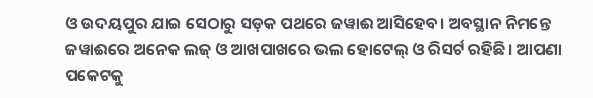ଓ ଉଦୟପୁର ଯାଇ ସେଠାରୁ ସଡ଼କ ପଥରେ ଜୱାଈ ଆସିହେବ। ଅବସ୍ଥାନ ନିମନ୍ତେ ଜୱାଈରେ ଅନେକ ଲଜ୍ ଓ ଆଖପାଖରେ ଭଲ ହୋଟେଲ୍ ଓ ରିସର୍ଟ ରହିଛି। ଆପଣା ପକେଟକୁ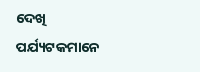ଦେଖି ପର୍ଯ୍ୟଟକମାନେ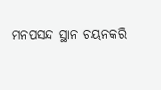ମନପସନ୍ଦ ସ୍ଥାନ ଚୟନକରି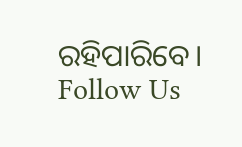ରହିପାରିବେ।
Follow Us